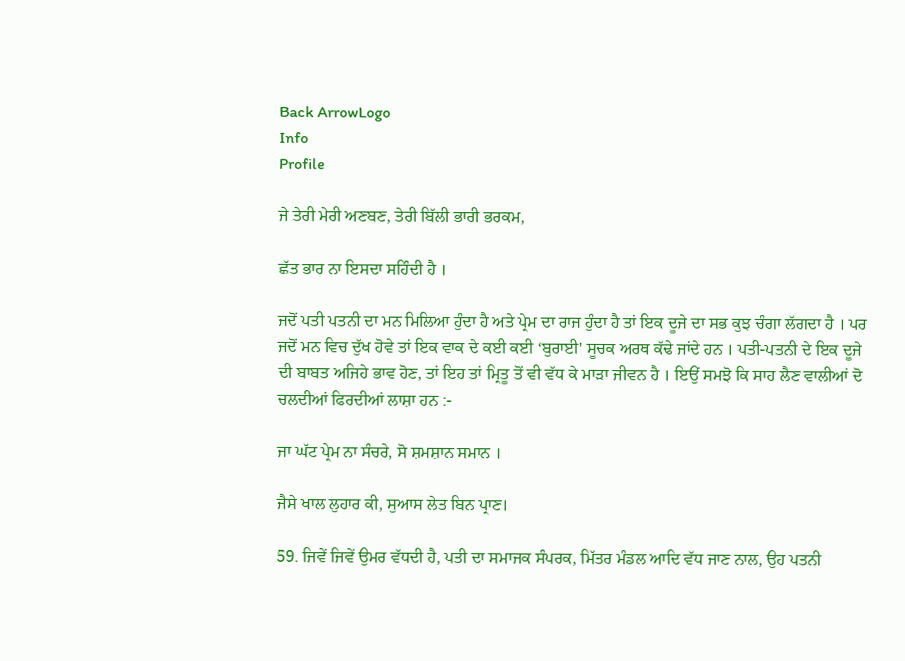Back ArrowLogo
Info
Profile

ਜੇ ਤੇਰੀ ਮੇਰੀ ਅਣਬਣ, ਤੇਰੀ ਬਿੱਲੀ ਭਾਰੀ ਭਰਕਮ,

ਛੱਤ ਭਾਰ ਨਾ ਇਸਦਾ ਸਹਿੰਦੀ ਹੈ ।

ਜਦੋਂ ਪਤੀ ਪਤਨੀ ਦਾ ਮਨ ਮਿਲਿਆ ਹੁੰਦਾ ਹੈ ਅਤੇ ਪ੍ਰੇਮ ਦਾ ਰਾਜ ਹੁੰਦਾ ਹੈ ਤਾਂ ਇਕ ਦੂਜੇ ਦਾ ਸਭ ਕੁਝ ਚੰਗਾ ਲੱਗਦਾ ਹੈ । ਪਰ ਜਦੋਂ ਮਨ ਵਿਚ ਦੁੱਖ ਹੋਵੇ ਤਾਂ ਇਕ ਵਾਕ ਦੇ ਕਈ ਕਈ ‘ਬੁਰਾਈ' ਸੂਚਕ ਅਰਥ ਕੱਢੇ ਜਾਂਦੇ ਹਨ । ਪਤੀ-ਪਤਨੀ ਦੇ ਇਕ ਦੂਜੇ ਦੀ ਬਾਬਤ ਅਜਿਹੇ ਭਾਵ ਹੋਣ, ਤਾਂ ਇਹ ਤਾਂ ਮ੍ਰਿਤੂ ਤੋਂ ਵੀ ਵੱਧ ਕੇ ਮਾੜਾ ਜੀਵਨ ਹੈ । ਇਉਂ ਸਮਝੋ ਕਿ ਸਾਹ ਲੈਣ ਵਾਲੀਆਂ ਦੋ ਚਲਦੀਆਂ ਫਿਰਦੀਆਂ ਲਾਸ਼ਾ ਹਨ :-

ਜਾ ਘੱਟ ਪ੍ਰੇਮ ਨਾ ਸੰਚਰੇ, ਸੋ ਸ਼ਮਸ਼ਾਨ ਸਮਾਨ ।

ਜੈਸੇ ਖਾਲ ਲੁਹਾਰ ਕੀ, ਸੁਆਸ ਲੇਤ ਬਿਨ ਪ੍ਰਾਣ।

59. ਜਿਵੇਂ ਜਿਵੇਂ ਉਮਰ ਵੱਧਦੀ ਹੈ, ਪਤੀ ਦਾ ਸਮਾਜਕ ਸੰਪਰਕ, ਮਿੱਤਰ ਮੰਡਲ ਆਦਿ ਵੱਧ ਜਾਣ ਨਾਲ, ਉਹ ਪਤਨੀ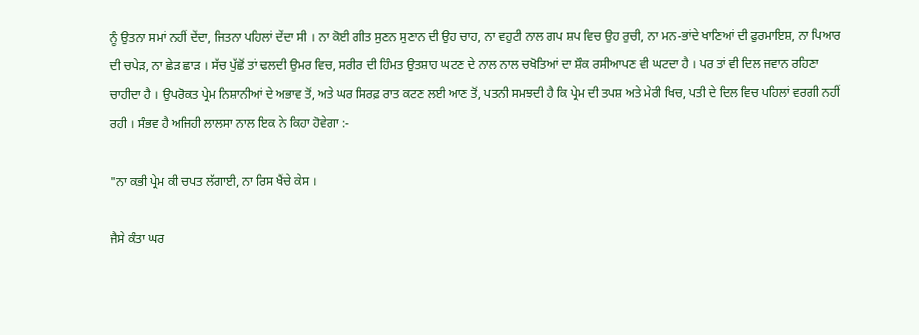ਨੂੰ ਉਤਨਾ ਸਮਾਂ ਨਹੀਂ ਦੇਂਦਾ, ਜਿਤਨਾ ਪਹਿਲਾਂ ਦੇਂਦਾ ਸੀ । ਨਾ ਕੋਈ ਗੀਤ ਸੁਣਨ ਸੁਣਾਨ ਦੀ ਉਹ ਚਾਹ, ਨਾ ਵਹੁਟੀ ਨਾਲ ਗਪ ਸ਼ਪ ਵਿਚ ਉਹ ਰੁਚੀ, ਨਾ ਮਨ-ਭਾਂਦੇ ਖਾਣਿਆਂ ਦੀ ਫੁਰਮਾਇਸ਼, ਨਾ ਪਿਆਰ ਦੀ ਚਪੇੜ, ਨਾ ਛੇੜ ਛਾੜ । ਸੱਚ ਪੁੱਛੋਂ ਤਾਂ ਢਲਦੀ ਉਮਰ ਵਿਚ, ਸਰੀਰ ਦੀ ਹਿੰਮਤ ਉਤਸ਼ਾਹ ਘਟਣ ਦੇ ਨਾਲ ਨਾਲ ਚਖੋਤਿਆਂ ਦਾ ਸ਼ੌਕ ਰਸੀਆਪਣ ਵੀ ਘਟਦਾ ਹੈ । ਪਰ ਤਾਂ ਵੀ ਦਿਲ ਜਵਾਨ ਰਹਿਣਾ ਚਾਹੀਦਾ ਹੈ । ਉਪਰੋਕਤ ਪ੍ਰੇਮ ਨਿਸ਼ਾਨੀਆਂ ਦੇ ਅਭਾਵ ਤੋਂ, ਅਤੇ ਘਰ ਸਿਰਫ਼ ਰਾਤ ਕਟਣ ਲਈ ਆਣ ਤੋਂ, ਪਤਨੀ ਸਮਝਦੀ ਹੈ ਕਿ ਪ੍ਰੇਮ ਦੀ ਤਪਸ਼ ਅਤੇ ਮੇਰੀ ਖਿਚ, ਪਤੀ ਦੇ ਦਿਲ ਵਿਚ ਪਹਿਲਾਂ ਵਰਗੀ ਨਹੀਂ ਰਹੀ । ਸੰਭਵ ਹੈ ਅਜਿਹੀ ਲਾਲਸਾ ਨਾਲ ਇਕ ਨੇ ਕਿਹਾ ਹੋਵੇਗਾ :-

"ਨਾ ਕਭੀ ਪ੍ਰੇਮ ਕੀ ਚਪਤ ਲੱਗਾਈ, ਨਾ ਰਿਸ ਖੈਂਚੇ ਕੇਸ ।

ਜੈਸੇ ਕੰਤਾ ਘਰ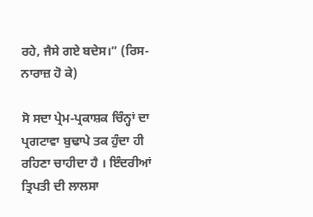ਰਹੇ, ਜੈਸੇ ਗਏ ਬਦੇਸ।” (ਰਿਸ-ਨਾਰਾਜ਼ ਹੋ ਕੇ)

ਸੋ ਸਦਾ ਪ੍ਰੇਮ-ਪ੍ਰਕਾਸ਼ਕ ਚਿੰਨ੍ਹਾਂ ਦਾ ਪ੍ਰਗਟਾਵਾ ਬੁਢਾਪੇ ਤਕ ਹੁੰਦਾ ਹੀ ਰਹਿਣਾ ਚਾਹੀਦਾ ਹੈ । ਇੰਦਰੀਆਂ ਤ੍ਰਿਪਤੀ ਦੀ ਲਾਲਸਾ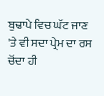ਬੁਢਾਪੇ ਵਿਚ ਘੱਟ ਜਾਣ 'ਤੇ ਵੀ ਸਦਾ ਪ੍ਰੇਮ ਦਾ ਰਸ ਚੋਂਦਾ ਹੀ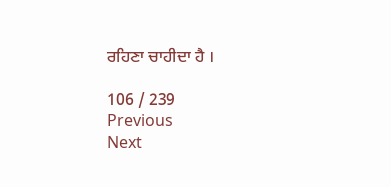ਰਹਿਣਾ ਚਾਹੀਦਾ ਹੈ ।

106 / 239
Previous
Next